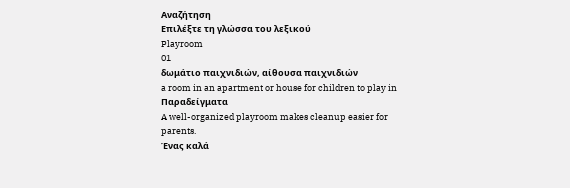Αναζήτηση
Επιλέξτε τη γλώσσα του λεξικού
Playroom
01
δωμάτιο παιχνιδιών, αίθουσα παιχνιδιών
a room in an apartment or house for children to play in
Παραδείγματα
A well-organized playroom makes cleanup easier for parents.
Ένας καλά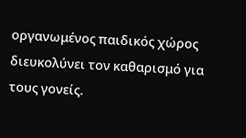οργανωμένος παιδικός χώρος διευκολύνει τον καθαρισμό για τους γονείς.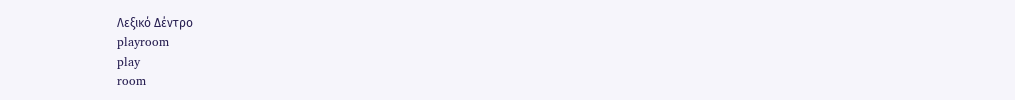Λεξικό Δέντρο
playroom
play
room